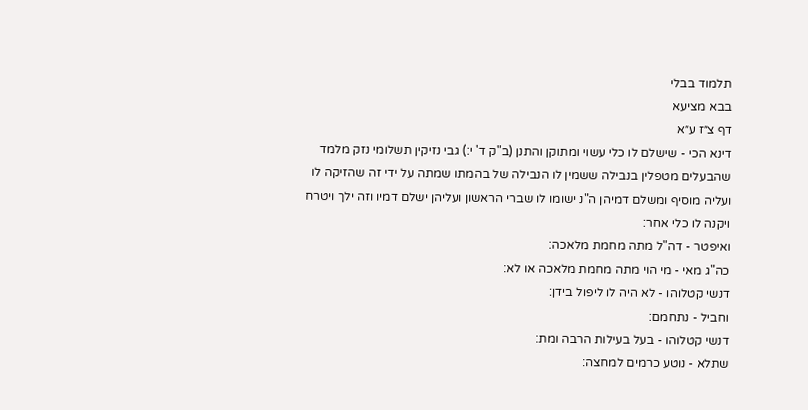תלמוד בבלי
בבא מציעא
דף צ״ז ע״א
דינא הכי - שישלם לו כלי עשוי ומתוקן והתנן (ב"ק ד' י:) גבי נזיקין תשלומי נזק מלמד שהבעלים מטפלין בנבילה ששמין לו הנבילה של בהמתו שמתה על ידי זה שהזיקה לו ועליה מוסיף ומשלם דמיהן ה"נ ישומו לו שברי הראשון ועליהן ישלם דמיו וזה ילך ויטרח ויקנה לו כלי אחר:
ואיפטר - דה"ל מתה מחמת מלאכה:
כה"ג מאי - מי הוי מתה מחמת מלאכה או לא:
דנשי קטלוהו - לא היה לו ליפול בידן:
וחביל - נתחמם:
דנשי קטלוהו - בעל בעילות הרבה ומת:
שתלא - נוטע כרמים למחצה: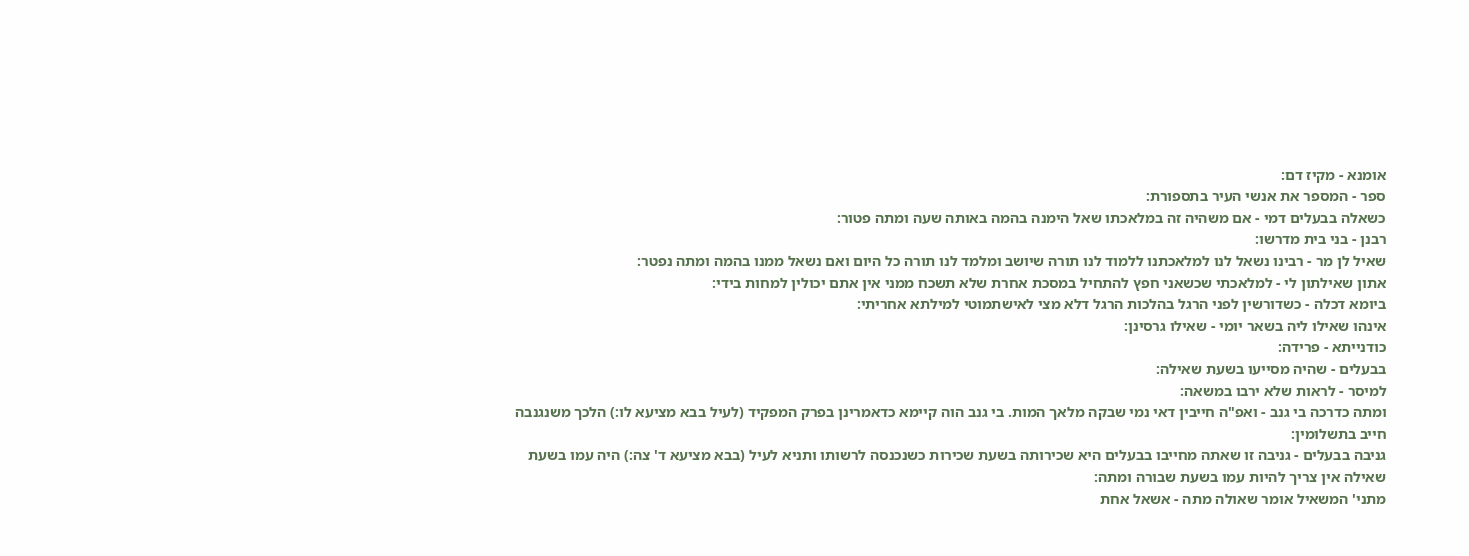אומנא - מקיז דם:
ספר - המספר את אנשי העיר בתספורת:
כשאלה בבעלים דמי - אם משהיה זה במלאכתו שאל הימנה בהמה באותה שעה ומתה פטור:
רבנן - בני בית מדרשו:
שאיל לן מר - רבינו נשאל לנו למלאכתנו ללמוד לנו תורה שיושב ומלמד לנו תורה כל היום ואם נשאל ממנו בהמה ומתה נפטר:
אתון שאילתון לי - למלאכתי שכשאני חפץ להתחיל במסכת אחרת שלא תשכח ממני אין אתם יכולין למחות בידי:
ביומא דכלה - כשדורשין לפני הרגל בהלכות הרגל דלא מצי לאישתמוטי למילתא אחריתי:
אינהו שאילו ליה בשאר יומי - שאילו גרסינן:
כודנייתא - פרידה:
בבעלים - שהיה מסייעו בשעת שאילה:
למיסר - לראות שלא ירבו במשאה:
ומתה כדרכה בי גנב - ואפ"ה חייבין דאי נמי שבקה מלאך המות. בי גנב הוה קיימא כדאמרינן בפרק המפקיד (לעיל בבא מציעא לו:) הלכך משנגנבה חייב בתשלומין:
גניבה בבעלים - גניבה זו שאתה מחייבו בבעלים היא שכירותה בשעת שכירות כשנכנסה לרשותו ותניא לעיל (בבא מציעא ד' צה:) היה עמו בשעת שאילה אין צריך להיות עמו בשעת שבורה ומתה:
מתני' המשאיל אומר שאולה מתה - אשאל אחת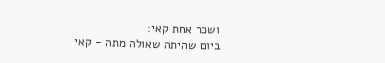ושכר אחת קאי:
ביום שהיתה שאולה מתה - קאי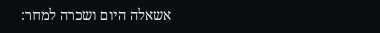אשאלה היום ושכרה למחר: